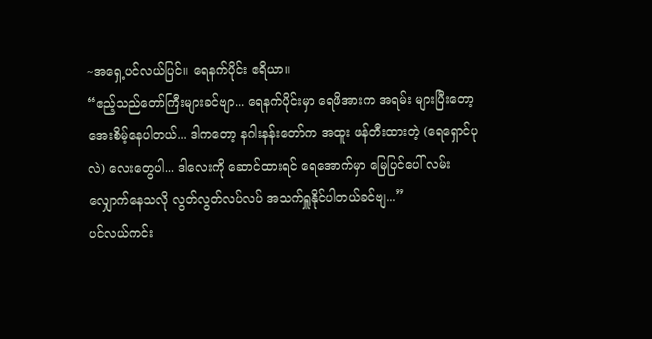~အရှေ့ပင်လယ်ပြင်။ ရေနက်ပိုင်း ဧရိယာ။
“ဧည့်သည်တော်ကြီးများခင်ဗျာ... ရေနက်ပိုင်းမှာ ရေဖိအားက အရမ်း များပြီးတော့ အေးစိမ့်နေပါတယ်... ဒါကတော့ နဂါးနန်းတော်က အထူး ဖန်တီးထားတဲ့ (ရေရှောင်ပုလဲ) လေးတွေပါ... ဒါလေးကို ဆောင်ထားရင် ရေအောက်မှာ မြေပြင်ပေါ် လမ်းလျှောက်နေသလို လွတ်လွတ်လပ်လပ် အသက်ရှူနိုင်ပါတယ်ခင်ဗျ...”
ပင်လယ်ကင်း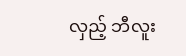လှည့် ဘီလူး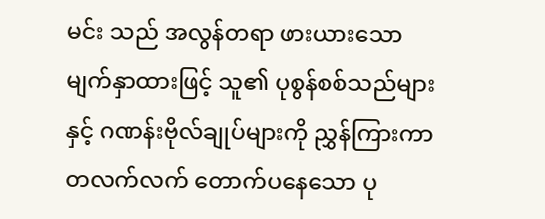မင်း သည် အလွန်တရာ ဖားယားသော မျက်နှာထားဖြင့် သူ၏ ပုစွန်စစ်သည်များနှင့် ဂဏန်းဗိုလ်ချုပ်များကို ညွှန်ကြားကာ တလက်လက် တောက်ပနေသော ပု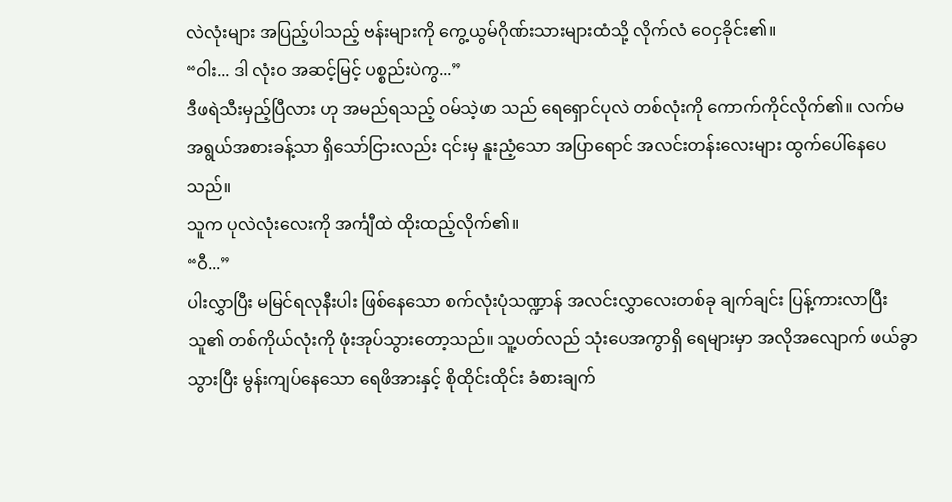လဲလုံးများ အပြည့်ပါသည့် ဗန်းများကို ကွေ့ယွမ်ဂိုဏ်းသားများထံသို့ လိုက်လံ ဝေငှခိုင်း၏။
“ဝါး... ဒါ လုံးဝ အဆင့်မြင့် ပစ္စည်းပဲကွ...”
ဒီဖရဲသီးမှည့်ပြီလား ဟု အမည်ရသည့် ဝမ်သဲ့ဖာ သည် ရေရှောင်ပုလဲ တစ်လုံးကို ကောက်ကိုင်လိုက်၏။ လက်မအရွယ်အစားခန့်သာ ရှိသော်ငြားလည်း ၎င်းမှ နူးညံ့သော အပြာရောင် အလင်းတန်းလေးများ ထွက်ပေါ်နေပေသည်။
သူက ပုလဲလုံးလေးကို အင်္ကျီထဲ ထိုးထည့်လိုက်၏။
“ဝီ...”
ပါးလွှာပြီး မမြင်ရလုနီးပါး ဖြစ်နေသော စက်လုံးပုံသဏ္ဍာန် အလင်းလွှာလေးတစ်ခု ချက်ချင်း ပြန့်ကားလာပြီး သူ၏ တစ်ကိုယ်လုံးကို ဖုံးအုပ်သွားတော့သည်။ သူ့ပတ်လည် သုံးပေအကွာရှိ ရေများမှာ အလိုအလျောက် ဖယ်ခွာသွားပြီး မွန်းကျပ်နေသော ရေဖိအားနှင့် စိုထိုင်းထိုင်း ခံစားချက်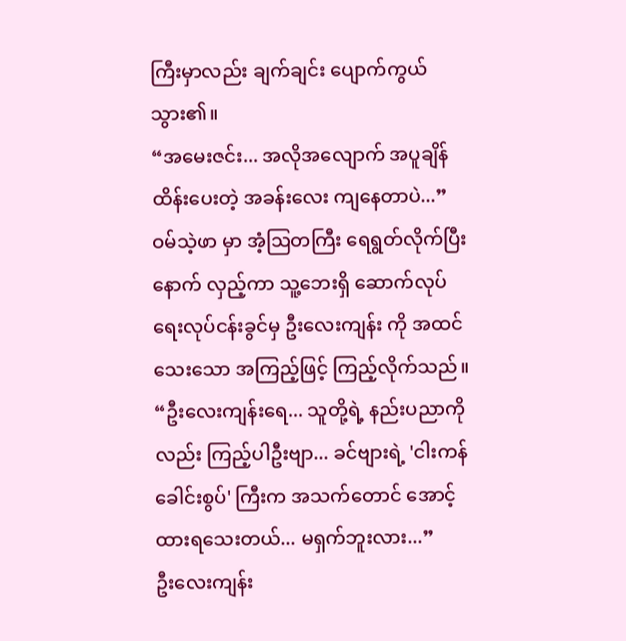ကြီးမှာလည်း ချက်ချင်း ပျောက်ကွယ်သွား၏။
“အမေးဇင်း... အလိုအလျောက် အပူချိန်ထိန်းပေးတဲ့ အခန်းလေး ကျနေတာပဲ...”
ဝမ်သဲ့ဖာ မှာ အံ့ဩတကြီး ရေရွတ်လိုက်ပြီးနောက် လှည့်ကာ သူ့ဘေးရှိ ဆောက်လုပ်ရေးလုပ်ငန်းခွင်မှ ဦးလေးကျန်း ကို အထင်သေးသော အကြည့်ဖြင့် ကြည့်လိုက်သည်။
“ဦးလေးကျန်းရေ... သူတို့ရဲ့ နည်းပညာကိုလည်း ကြည့်ပါဦးဗျာ... ခင်ဗျားရဲ့ 'ငါးကန် ခေါင်းစွပ်' ကြီးက အသက်တောင် အောင့်ထားရသေးတယ်... မရှက်ဘူးလား...”
ဦးလေးကျန်း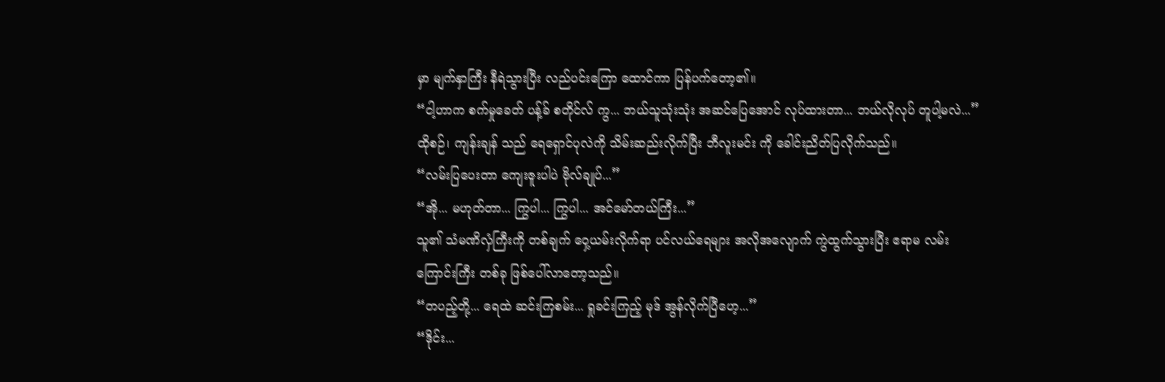မှာ မျက်နှာကြီး နီရဲသွားပြီး လည်ပင်းကြော ထောင်ကာ ပြန်ပက်တော့၏။
“ငါ့ဟာက စက်မှုခေတ် ပန့်ခ် စတိုင်လ် ကွ... ဘယ်သူသုံးသုံး အဆင်ပြေအောင် လုပ်ထားတာ... ဘယ်လိုလုပ် တူပါ့မလဲ...”
ထိုစဉ်၊ ကျန်းချန် သည် ရေရှောင်ပုလဲကို သိမ်းဆည်းလိုက်ပြီး ဘီလူးမင်း ကို ခေါင်းညိတ်ပြလိုက်သည်။
“လမ်းပြပေးတာ ကျေးဇူးပါပဲ ဗိုလ်ချုပ်...”
“အို... မဟုတ်တာ... ကြွပါ... ကြွပါ... အင်မော်တယ်ကြီး...”
သူ၏ သံမဏိလှံကြီးကို တစ်ချက် ဝှေ့ယမ်းလိုက်ရာ ပင်လယ်ရေများ အလိုအလျောက် ကွဲထွက်သွားပြီး ဧရာမ လမ်းကြောင်းကြီး တစ်ခု ဖြစ်ပေါ်လာတော့သည်။
“တပည့်တို့... ရေထဲ ဆင်းကြစမ်း... ရှုခင်းကြည့် မုဒ် အွန်လိုက်ပြီဟေ့...”
“ဒိုင်း...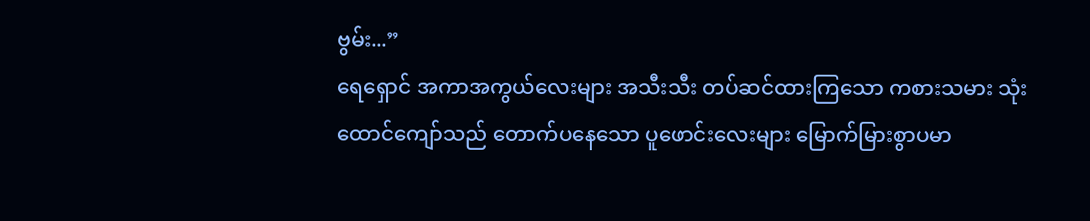ဗွမ်း...”
ရေရှောင် အကာအကွယ်လေးများ အသီးသီး တပ်ဆင်ထားကြသော ကစားသမား သုံးထောင်ကျော်သည် တောက်ပနေသော ပူဖောင်းလေးများ မြောက်မြားစွာပမာ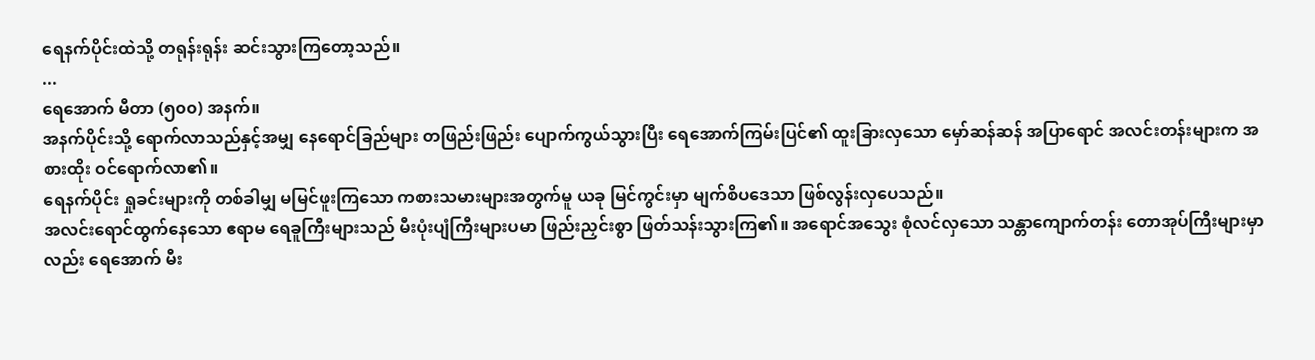ရေနက်ပိုင်းထဲသို့ တရုန်းရုန်း ဆင်းသွားကြတော့သည်။
...
ရေအောက် မီတာ (၅၀၀) အနက်။
အနက်ပိုင်းသို့ ရောက်လာသည်နှင့်အမျှ နေရောင်ခြည်များ တဖြည်းဖြည်း ပျောက်ကွယ်သွားပြီး ရေအောက်ကြမ်းပြင်၏ ထူးခြားလှသော မှော်ဆန်ဆန် အပြာရောင် အလင်းတန်းများက အစားထိုး ဝင်ရောက်လာ၏။
ရေနက်ပိုင်း ရှုခင်းများကို တစ်ခါမျှ မမြင်ဖူးကြသော ကစားသမားများအတွက်မူ ယခု မြင်ကွင်းမှာ မျက်စိပဒေသာ ဖြစ်လွန်းလှပေသည်။
အလင်းရောင်ထွက်နေသော ဧရာမ ရေခူကြီးများသည် မီးပုံးပျံကြီးများပမာ ဖြည်းညှင်းစွာ ဖြတ်သန်းသွားကြ၏။ အရောင်အသွေး စုံလင်လှသော သန္တာကျောက်တန်း တောအုပ်ကြီးများမှာလည်း ရေအောက် မီး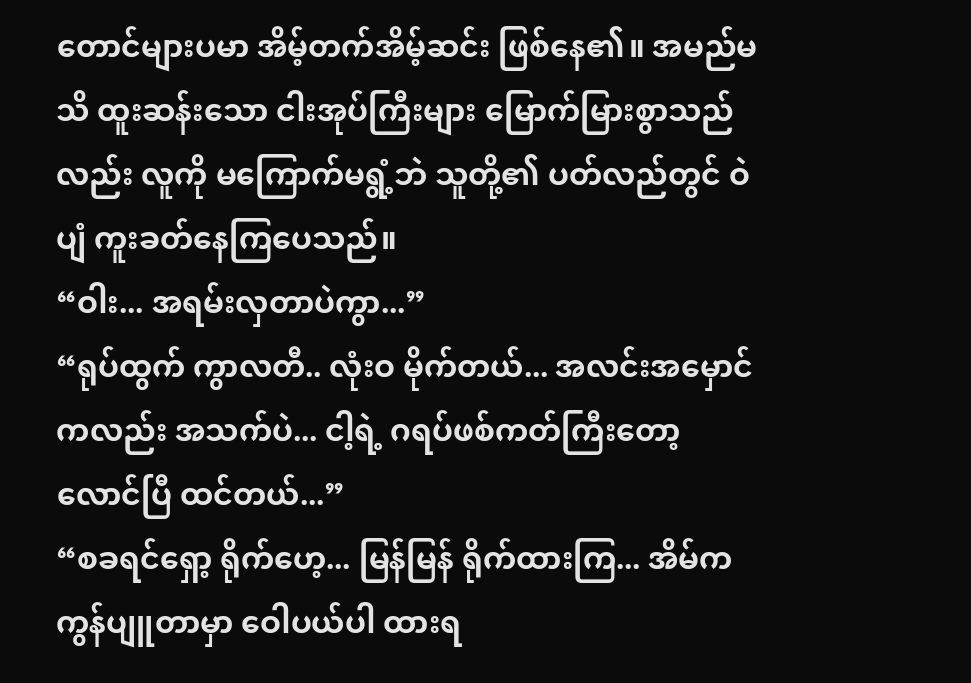တောင်များပမာ အိမ့်တက်အိမ့်ဆင်း ဖြစ်နေ၏။ အမည်မသိ ထူးဆန်းသော ငါးအုပ်ကြီးများ မြောက်မြားစွာသည်လည်း လူကို မကြောက်မရွံ့ဘဲ သူတို့၏ ပတ်လည်တွင် ဝဲပျံ ကူးခတ်နေကြပေသည်။
“ဝါး... အရမ်းလှတာပဲကွာ...”
“ရုပ်ထွက် ကွာလတီ.. လုံးဝ မိုက်တယ်... အလင်းအမှောင်ကလည်း အသက်ပဲ... ငါ့ရဲ့ ဂရပ်ဖစ်ကတ်ကြီးတော့ လောင်ပြီ ထင်တယ်...”
“စခရင်ရှော့ ရိုက်ဟေ့... မြန်မြန် ရိုက်ထားကြ... အိမ်က ကွန်ပျူတာမှာ ဝေါပယ်ပါ ထားရ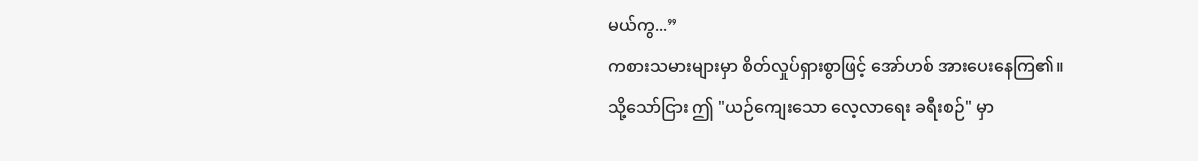မယ်ကွ...”
ကစားသမားများမှာ စိတ်လှုပ်ရှားစွာဖြင့် အော်ဟစ် အားပေးနေကြ၏။
သို့သော်ငြား ဤ "ယဉ်ကျေးသော လေ့လာရေး ခရီးစဉ်" မှာ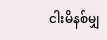ငါးမိနစ်မျှ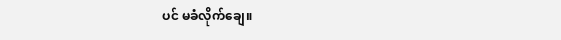ပင် မခံလိုက်ချေ။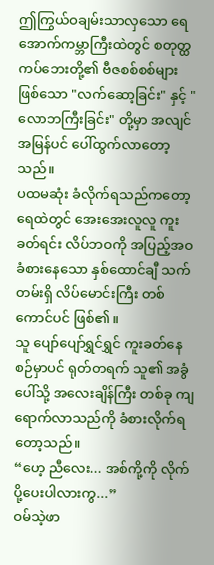ဤကြွယ်ဝချမ်းသာလှသော ရေအောက်ကမ္ဘာကြီးထဲတွင် စတုတ္ထကပ်ဘေးတို့၏ ဗီဇစစ်စစ်များ ဖြစ်သော "လက်ဆော့ခြင်း" နှင့် "လောဘကြီးခြင်း" တို့မှာ အလျင်အမြန်ပင် ပေါ်ထွက်လာတော့သည်။
ပထမဆုံး ခံလိုက်ရသည်ကတော့ ရေထဲတွင် အေးအေးလူလူ ကူးခတ်ရင်း လိပ်ဘဝကို အပြည့်အဝ ခံစားနေသော နှစ်ထောင်ချီ သက်တမ်းရှိ လိပ်မောင်းကြီး တစ်ကောင်ပင် ဖြစ်၏။
သူ ပျော်ပျော်ရွှင်ရွှင် ကူးခတ်နေစဉ်မှာပင် ရုတ်တရက် သူ၏ အခွံပေါ်သို့ အလေးချိန်ကြီး တစ်ခု ကျရောက်လာသည်ကို ခံစားလိုက်ရတော့သည်။
“ဟေ့ ညီလေး... အစ်ကို့ကို လိုက်ပို့ပေးပါလားကွ...”
ဝမ်သဲ့ဖာ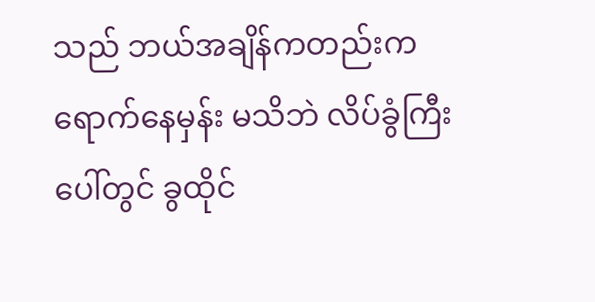သည် ဘယ်အချိန်ကတည်းက ရောက်နေမှန်း မသိဘဲ လိပ်ခွံကြီးပေါ်တွင် ခွထိုင်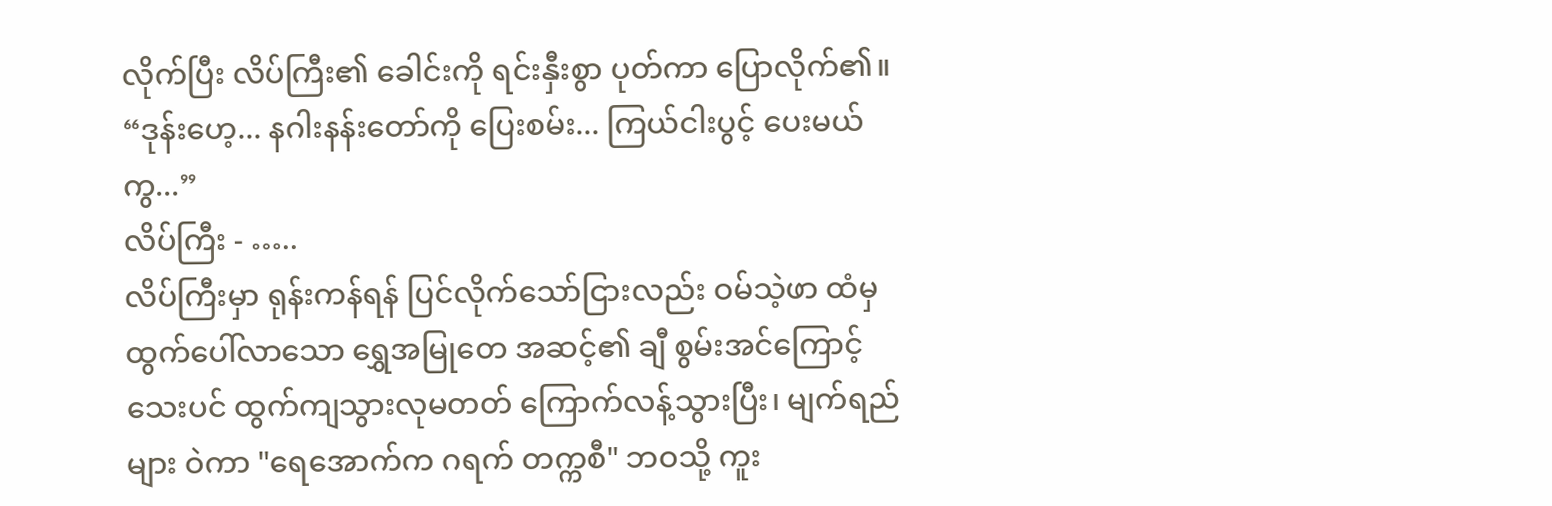လိုက်ပြီး လိပ်ကြီး၏ ခေါင်းကို ရင်းနှီးစွာ ပုတ်ကာ ပြောလိုက်၏။
“ဒုန်းဟေ့... နဂါးနန်းတော်ကို ပြေးစမ်း... ကြယ်ငါးပွင့် ပေးမယ်ကွ...”
လိပ်ကြီး - …..
လိပ်ကြီးမှာ ရုန်းကန်ရန် ပြင်လိုက်သော်ငြားလည်း ဝမ်သဲ့ဖာ ထံမှ ထွက်ပေါ်လာသော ရွှေအမြုတေ အဆင့်၏ ချီ စွမ်းအင်ကြောင့် သေးပင် ထွက်ကျသွားလုမတတ် ကြောက်လန့်သွားပြီး၊ မျက်ရည်များ ဝဲကာ "ရေအောက်က ဂရက် တက္ကစီ" ဘဝသို့ ကူး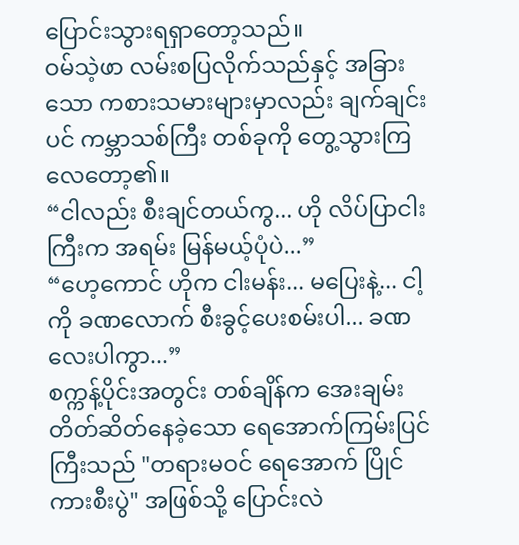ပြောင်းသွားရရှာတော့သည်။
ဝမ်သဲ့ဖာ လမ်းစပြလိုက်သည်နှင့် အခြားသော ကစားသမားများမှာလည်း ချက်ချင်းပင် ကမ္ဘာသစ်ကြီး တစ်ခုကို တွေ့သွားကြလေတော့၏။
“ငါလည်း စီးချင်တယ်ကွ... ဟို လိပ်ပြာငါးကြီးက အရမ်း မြန်မယ့်ပုံပဲ...”
“ဟေ့ကောင် ဟိုက ငါးမန်း... မပြေးနဲ့... ငါ့ကို ခဏလောက် စီးခွင့်ပေးစမ်းပါ... ခဏလေးပါကွာ...”
စက္ကန့်ပိုင်းအတွင်း တစ်ချိန်က အေးချမ်းတိတ်ဆိတ်နေခဲ့သော ရေအောက်ကြမ်းပြင်ကြီးသည် "တရားမဝင် ရေအောက် ပြိုင်ကားစီးပွဲ" အဖြစ်သို့ ပြောင်းလဲ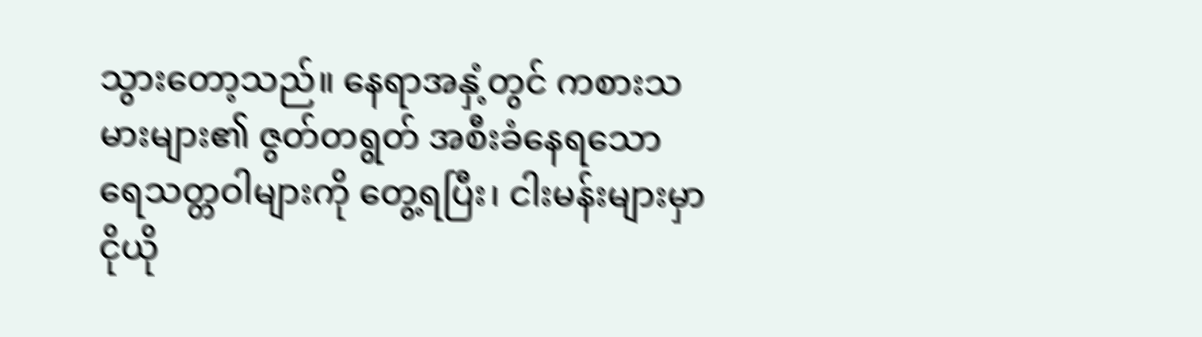သွားတော့သည်။ နေရာအနှံ့တွင် ကစားသမားများ၏ ဇွတ်တရွတ် အစီးခံနေရသော ရေသတ္တဝါများကို တွေ့ရပြီး၊ ငါးမန်းများမှာ ငိုယို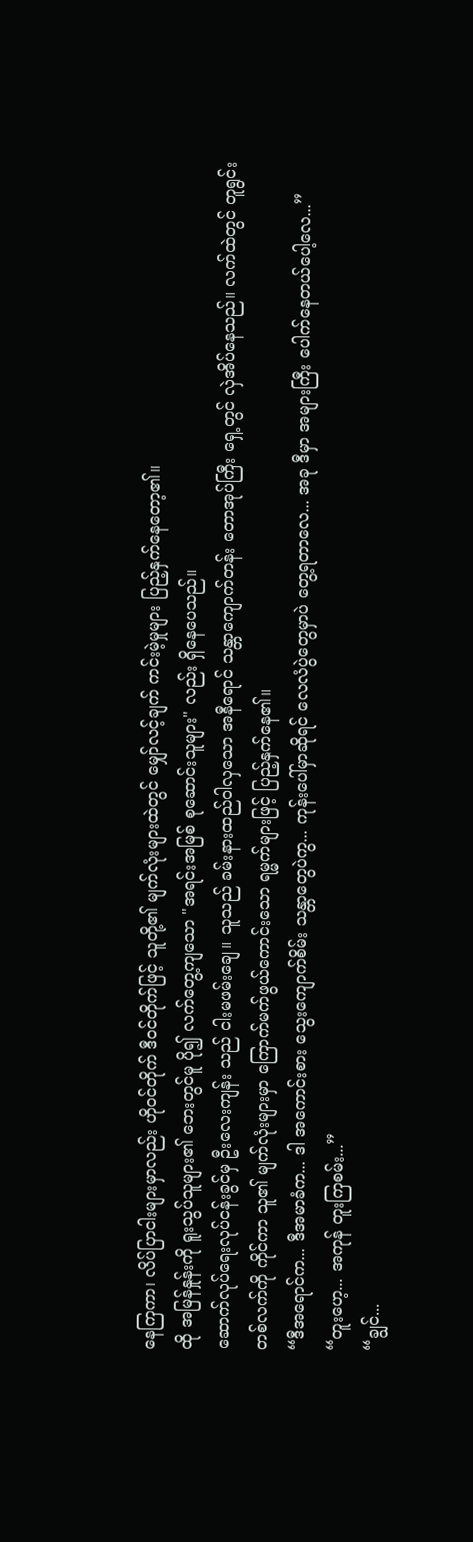နေကြကာ၊ လိပ်ပြာငါးများမှာလည်း ဟိုဝင်တိုက် ဒီဝင်တိုက်ဖြင့် သူတို့၏ မျက်လုံးများထဲတွင် မျှော်လင့်ချက် ကင်းမဲ့မှုများ ပြည့်နှက်နေတော့၏။
ထို အမြန်နှုန်းကို ရူးသွပ်သူများ၏ ဘေးတွင်မူ ပို၍ လက်တွေ့ကျသော "အရင်းအမြစ် စုဆောင်းသူများ" လည်း ရှိနေပေသည်။
ဆောက်လုပ်ရေးလုပ်ငန်းခွင်မှ ဦးလေးကျန်း သည် ငါးမဖမ်းချေ။ သူသည် ခမ်းနားထည်ဝါလှသော အနီရောင် သန္တာကျောက်တန်း တောအုပ်ကြီး ရှေ့တွင် လှဲအိပ်နေသည်။ လက်ထဲတွင် တူရွင်း တစ်လက်ကို ကိုင်ကာ သူ၏ မျက်လုံးများမှာ ကြောက်မက်ဖွယ်ကောင်းသော ရမ္မက်များဖြင့် ပြည့်နှက်နေ၏။
“ဒီအရောင်က... ဒီအမာခံက... ဒါ အကောင်းစား သွေးကျောက်စိမ်း သန္တာတွေပဲကွ... ကုန်းပေါ်မှာဆိုရင် လေလံပွဲတွေမှာပဲ တွေ့ရတာလေ... အခု ဒီမှာ အများကြီး ပေါက်နေတယ်ပေါ့လေ...”
“တူးဟေ့... အကုန် တူးကြစမ်း...”
“ချွင်...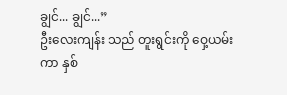ချွင်... ချွင်...”
ဦးလေးကျန်း သည် တူးရွင်းကို ဝှေ့ယမ်းကာ နှစ်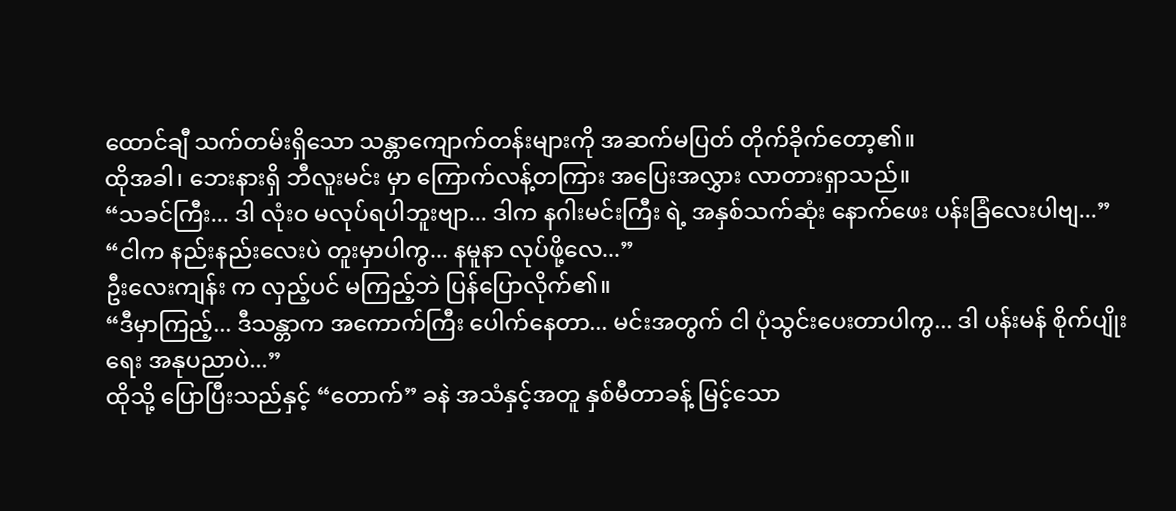ထောင်ချီ သက်တမ်းရှိသော သန္တာကျောက်တန်းများကို အဆက်မပြတ် တိုက်ခိုက်တော့၏။
ထိုအခါ၊ ဘေးနားရှိ ဘီလူးမင်း မှာ ကြောက်လန့်တကြား အပြေးအလွှား လာတားရှာသည်။
“သခင်ကြီး... ဒါ လုံးဝ မလုပ်ရပါဘူးဗျာ... ဒါက နဂါးမင်းကြီး ရဲ့ အနှစ်သက်ဆုံး နောက်ဖေး ပန်းခြံလေးပါဗျ...”
“ငါက နည်းနည်းလေးပဲ တူးမှာပါကွ... နမူနာ လုပ်ဖို့လေ...”
ဦးလေးကျန်း က လှည့်ပင် မကြည့်ဘဲ ပြန်ပြောလိုက်၏။
“ဒီမှာကြည့်... ဒီသန္တာက အကောက်ကြီး ပေါက်နေတာ... မင်းအတွက် ငါ ပုံသွင်းပေးတာပါကွ... ဒါ ပန်းမန် စိုက်ပျိုးရေး အနုပညာပဲ...”
ထိုသို့ ပြောပြီးသည်နှင့် “တောက်” ခနဲ အသံနှင့်အတူ နှစ်မီတာခန့် မြင့်သော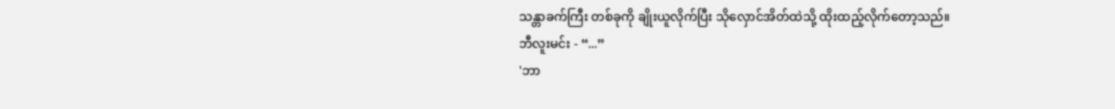သန္တာခက်ကြီး တစ်ခုကို ချိုးယူလိုက်ပြီး သိုလှောင်အိတ်ထဲသို့ ထိုးထည့်လိုက်တော့သည်။
ဘီလူးမင်း - “...”
'ဘာ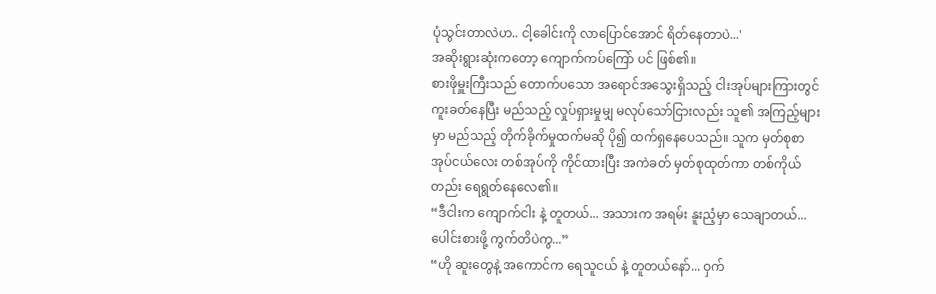ပုံသွင်းတာလဲဟ.. ငါ့ခေါင်းကို လာပြောင်အောင် ရိတ်နေတာပဲ...'
အဆိုးရွားဆုံးကတော့ ကျောက်ကပ်ကြော် ပင် ဖြစ်၏။
စားဖိုမှူးကြီးသည် တောက်ပသော အရောင်အသွေးရှိသည့် ငါးအုပ်များကြားတွင် ကူးခတ်နေပြီး မည်သည့် လှုပ်ရှားမှုမျှ မလုပ်သော်ငြားလည်း သူ၏ အကြည့်များမှာ မည်သည့် တိုက်ခိုက်မှုထက်မဆို ပို၍ ထက်ရှနေပေသည်။ သူက မှတ်စုစာအုပ်ငယ်လေး တစ်အုပ်ကို ကိုင်ထားပြီး အကဲခတ် မှတ်စုထုတ်ကာ တစ်ကိုယ်တည်း ရေရွတ်နေလေ၏။
“ဒီငါးက ကျောက်ငါး နဲ့ တူတယ်... အသားက အရမ်း နူးညံ့မှာ သေချာတယ်... ပေါင်းစားဖို့ ကွက်တိပဲကွ...”
“ဟို ဆူးတွေနဲ့ အကောင်က ရေသူငယ် နဲ့ တူတယ်နော်... ဝှက်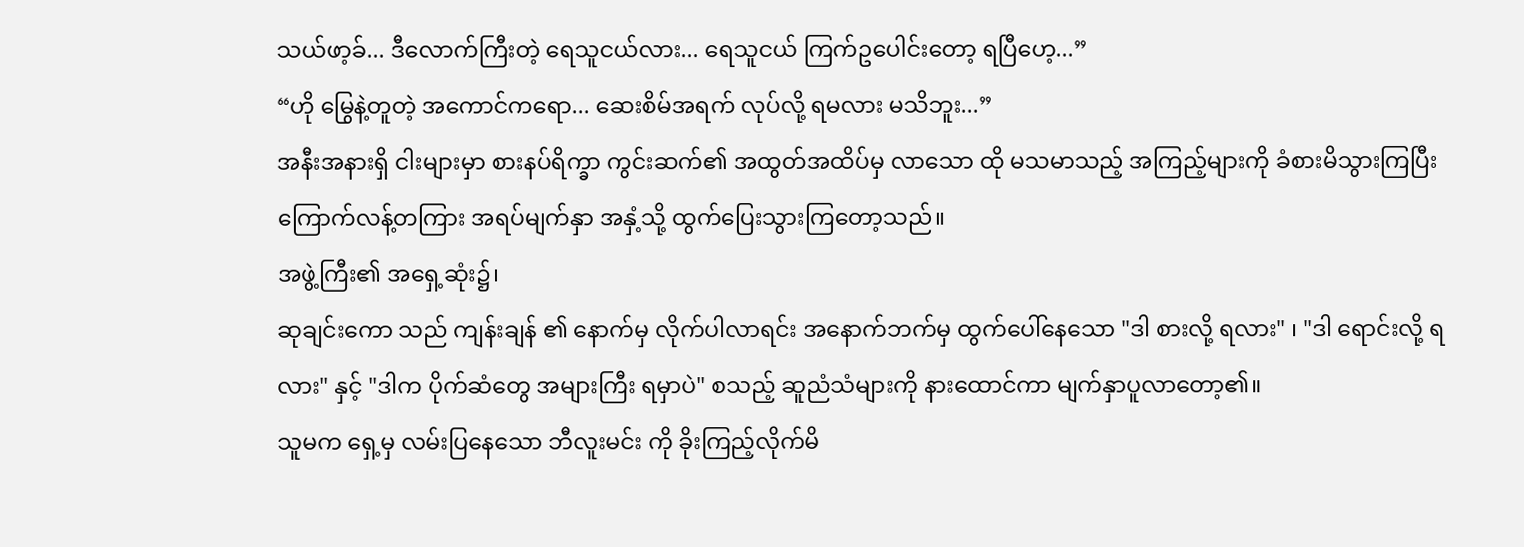သယ်ဖာ့ခ်... ဒီလောက်ကြီးတဲ့ ရေသူငယ်လား... ရေသူငယ် ကြက်ဥပေါင်းတော့ ရပြီဟေ့...”
“ဟို မြွေနဲ့တူတဲ့ အကောင်ကရော... ဆေးစိမ်အရက် လုပ်လို့ ရမလား မသိဘူး...”
အနီးအနားရှိ ငါးများမှာ စားနပ်ရိက္ခာ ကွင်းဆက်၏ အထွတ်အထိပ်မှ လာသော ထို မသမာသည့် အကြည့်များကို ခံစားမိသွားကြပြီး ကြောက်လန့်တကြား အရပ်မျက်နှာ အနှံ့သို့ ထွက်ပြေးသွားကြတော့သည်။
အဖွဲ့ကြီး၏ အရှေ့ဆုံး၌၊
ဆုချင်းကော သည် ကျန်းချန် ၏ နောက်မှ လိုက်ပါလာရင်း အနောက်ဘက်မှ ထွက်ပေါ်နေသော "ဒါ စားလို့ ရလား" ၊ "ဒါ ရောင်းလို့ ရလား" နှင့် "ဒါက ပိုက်ဆံတွေ အများကြီး ရမှာပဲ" စသည့် ဆူညံသံများကို နားထောင်ကာ မျက်နှာပူလာတော့၏။
သူမက ရှေ့မှ လမ်းပြနေသော ဘီလူးမင်း ကို ခိုးကြည့်လိုက်မိ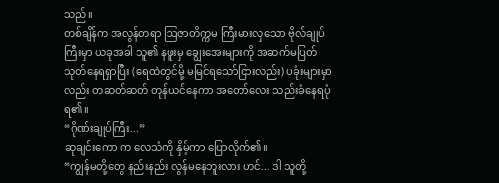သည်။
တစ်ချိန်က အလွန်တရာ ဩဇာတိက္ကမ ကြီးမားလှသော ဗိုလ်ချုပ်ကြီးမှာ ယခုအခါ သူ၏ နဖူးမှ ချွေးအေးများကို အဆက်မပြတ် သုတ်နေရရှာပြီး (ရေထဲတွင်မို့ မမြင်ရသော်ငြားလည်း) ပခုံးများမှာလည်း တဆတ်ဆတ် တုန်ယင်နေကာ အတော်လေး သည်းခံနေရပုံ ရ၏။
“ဂိုဏ်းချုပ်ကြီး...”
ဆုချင်းကော က လေသံကို နှိမ့်ကာ ပြောလိုက်၏။
“ကျွန်မတို့တွေ နည်းနည်း လွန်မနေဘူးလား ဟင်... ဒါ သူတို့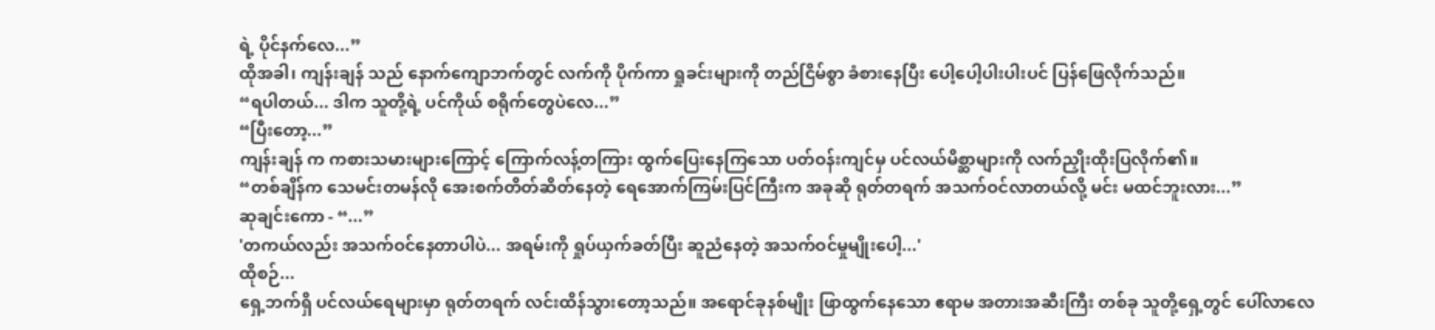ရဲ့ ပိုင်နက်လေ...”
ထိုအခါ၊ ကျန်းချန် သည် နောက်ကျောဘက်တွင် လက်ကို ပိုက်ကာ ရှုခင်းများကို တည်ငြိမ်စွာ ခံစားနေပြီး ပေါ့ပေါ့ပါးပါးပင် ပြန်ဖြေလိုက်သည်။
“ရပါတယ်... ဒါက သူတို့ရဲ့ ပင်ကိုယ် စရိုက်တွေပဲလေ...”
“ပြီးတော့...”
ကျန်းချန် က ကစားသမားများကြောင့် ကြောက်လန့်တကြား ထွက်ပြေးနေကြသော ပတ်ဝန်းကျင်မှ ပင်လယ်မိစ္ဆာများကို လက်ညှိုးထိုးပြလိုက်၏။
“တစ်ချိန်က သေမင်းတမန်လို အေးစက်တိတ်ဆိတ်နေတဲ့ ရေအောက်ကြမ်းပြင်ကြီးက အခုဆို ရုတ်တရက် အသက်ဝင်လာတယ်လို့ မင်း မထင်ဘူးလား...”
ဆုချင်းကော - “...”
'တကယ်လည်း အသက်ဝင်နေတာပါပဲ... အရမ်းကို ရှုပ်ယှက်ခတ်ပြီး ဆူညံနေတဲ့ အသက်ဝင်မှုမျိုးပေါ့...'
ထိုစဉ်...
ရှေ့ဘက်ရှိ ပင်လယ်ရေများမှာ ရုတ်တရက် လင်းထိန်သွားတော့သည်။ အရောင်ခုနစ်မျိုး ဖြာထွက်နေသော ဧရာမ အတားအဆီးကြီး တစ်ခု သူတို့ရှေ့တွင် ပေါ်လာလေ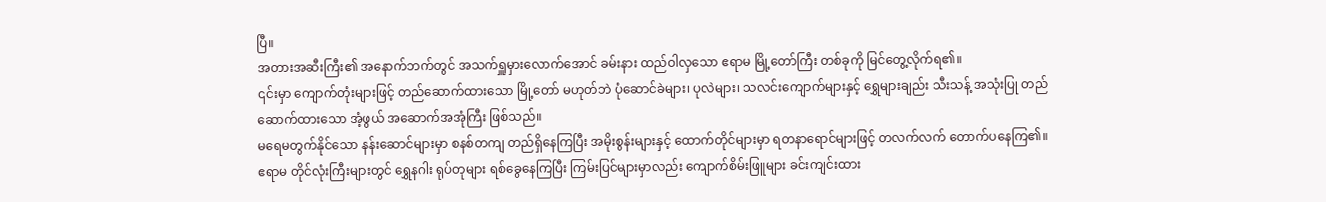ပြီ။
အတားအဆီးကြီး၏ အနောက်ဘက်တွင် အသက်ရှူမှားလောက်အောင် ခမ်းနား ထည်ဝါလှသော ဧရာမ မြို့တော်ကြီး တစ်ခုကို မြင်တွေ့လိုက်ရ၏။
၎င်းမှာ ကျောက်တုံးများဖြင့် တည်ဆောက်ထားသော မြို့တော် မဟုတ်ဘဲ ပုံဆောင်ခဲများ၊ ပုလဲများ၊ သလင်းကျောက်များနှင့် ရွှေများချည်း သီးသန့် အသုံးပြု တည်ဆောက်ထားသော အံ့ဖွယ် အဆောက်အအုံကြီး ဖြစ်သည်။
မရေမတွက်နိုင်သော နန်းဆောင်များမှာ စနစ်တကျ တည်ရှိနေကြပြီး အမိုးစွန်းများနှင့် ထောက်တိုင်များမှာ ရတနာရောင်များဖြင့် တလက်လက် တောက်ပနေကြ၏။ ဧရာမ တိုင်လုံးကြီးများတွင် ရွှေနဂါး ရုပ်တုများ ရစ်ခွေနေကြပြီး ကြမ်းပြင်များမှာလည်း ကျောက်စိမ်းဖြူများ ခင်းကျင်းထား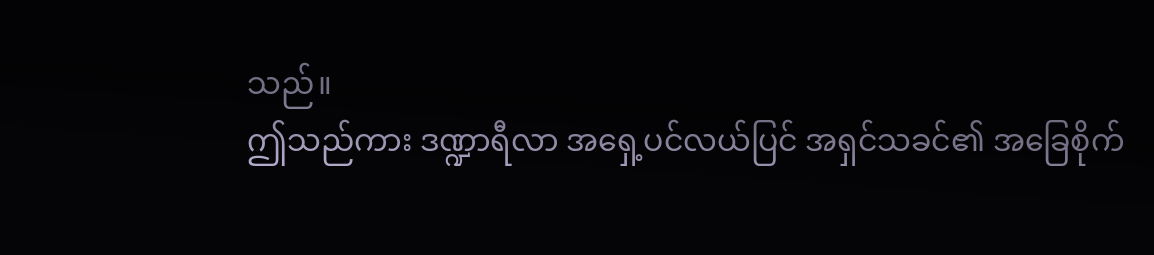သည်။
ဤသည်ကား ဒဏ္ဍာရီလာ အရှေ့ပင်လယ်ပြင် အရှင်သခင်၏ အခြေစိုက်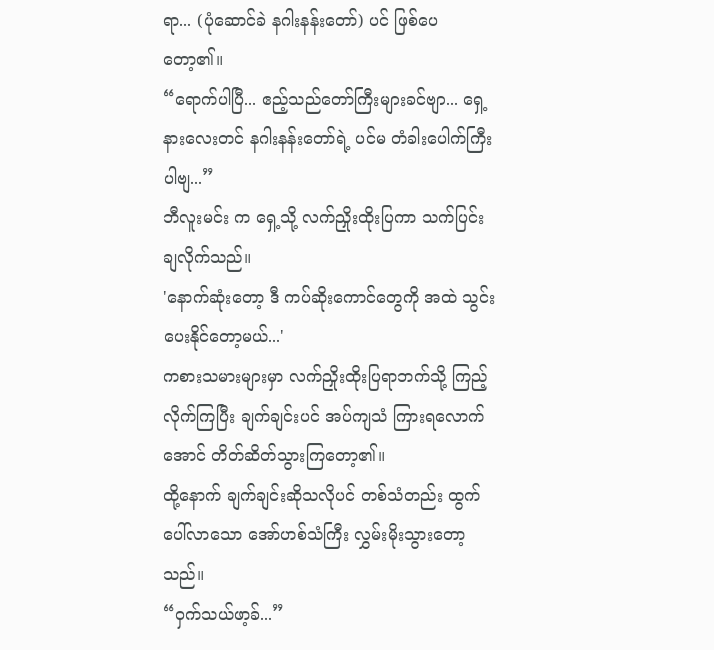ရာ... (ပုံဆောင်ခဲ နဂါးနန်းတော်) ပင် ဖြစ်ပေတော့၏။
“ရောက်ပါပြီ... ဧည့်သည်တော်ကြီးများခင်ဗျာ... ရှေ့နားလေးတင် နဂါးနန်းတော်ရဲ့ ပင်မ တံခါးပေါက်ကြီးပါဗျ...”
ဘီလူးမင်း က ရှေ့သို့ လက်ညှိုးထိုးပြကာ သက်ပြင်းချလိုက်သည်။
'နောက်ဆုံးတော့ ဒီ ကပ်ဆိုးကောင်တွေကို အထဲ သွင်းပေးနိုင်တော့မယ်...'
ကစားသမားများမှာ လက်ညှိုးထိုးပြရာဘက်သို့ ကြည့်လိုက်ကြပြီး ချက်ချင်းပင် အပ်ကျသံ ကြားရလောက်အောင် တိတ်ဆိတ်သွားကြတော့၏။
ထို့နောက် ချက်ချင်းဆိုသလိုပင် တစ်သံတည်း ထွက်ပေါ်လာသော အော်ဟစ်သံကြီး လွှမ်းမိုးသွားတော့သည်။
“ဝှက်သယ်ဖာ့ခ်...”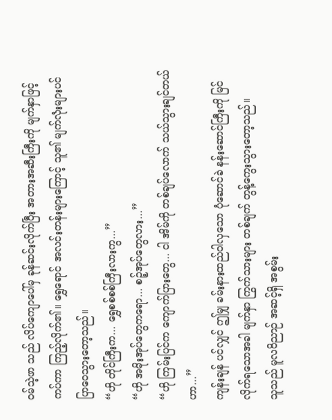ဝမ်သဲ့ဖာ သည် လိပ်ကျောပေါ်မှ ခုန်ဆင်းလိုက်ပြီး အတားအဆီးကြီးကို မျက်နှာဖြင့် ကပ်ကာ ကြည့်လိုက်၏။ ရွှေရောင် အလင်းတန်းများကြောင့် သူ၏ မျက်လုံးများပင် ပြာဝေသွားတော့သည်။
“ဟို တိုင်ကြီးက... ရွှေစစ်စစ်ကြီးလားကွ...”
“ဟို အမိုးအုပ်တွေကရော... စဉ့်အုပ်တွေလား...”
“ဟို ကြမ်းပြင်က ကျောက်ပြားတွေ... ငါ အိမ်ကို တစ်ချပ်လောက် သယ်သွားချင်တယ်ဟာ...”
ကျန်းချန် ပင်လျှင် ဤမျှ ခမ်းနားထည်ဝါလှသော ပုံဆောင်ခဲ နန်းဆောင်ကြီးကို မြင်လိုက်ရသောအခါ မျက်နှာ ကြွက်သားများ တစ်ချက် တွန့်ကွေးသွားတော့သည်။
သူသည် မူလဝိညာဉ် အဆင့်ရှိ အစွမ်း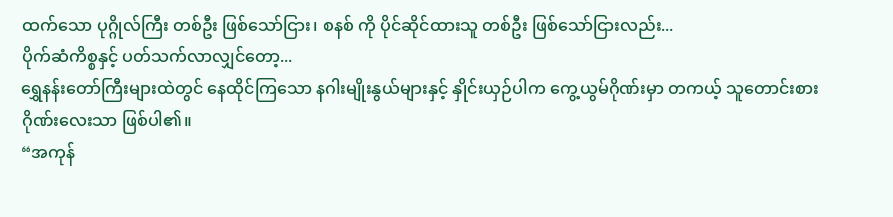ထက်သော ပုဂ္ဂိုလ်ကြီး တစ်ဦး ဖြစ်သော်ငြား၊ စနစ် ကို ပိုင်ဆိုင်ထားသူ တစ်ဦး ဖြစ်သော်ငြားလည်း...
ပိုက်ဆံကိစ္စနှင့် ပတ်သက်လာလျှင်တော့...
ရွှေနန်းတော်ကြီးများထဲတွင် နေထိုင်ကြသော နဂါးမျိုးနွယ်များနှင့် နှိုင်းယှဉ်ပါက ကွေ့ယွမ်ဂိုဏ်းမှာ တကယ့် သူတောင်းစား ဂိုဏ်းလေးသာ ဖြစ်ပါ၏။
“အကုန်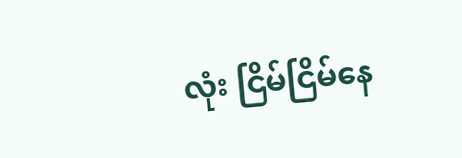လုံး ငြိမ်ငြိမ်နေ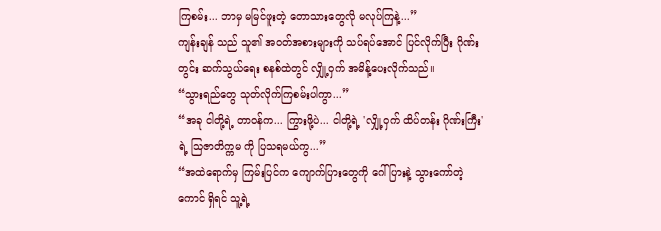ကြစမ်း... ဘာမှ မမြင်ဖူးတဲ့ တောသားတွေလို မလုပ်ကြနဲ့...”
ကျန်းချန် သည် သူ၏ အဝတ်အစားများကို သပ်ရပ်အောင် ပြင်လိုက်ပြီး ဂိုဏ်းတွင်း ဆက်သွယ်ရေး စနစ်ထဲတွင် လျှို့ဝှက် အမိန့်ပေးလိုက်သည်။
“သွားရည်တွေ သုတ်လိုက်ကြစမ်းပါကွာ...”
“အခု ငါတို့ရဲ့ တာဝန်က... ကြွားဖို့ပဲ... ငါတို့ရဲ့ 'လျှို့ဝှက် ထိပ်တန်း ဂိုဏ်းကြီး' ရဲ့ သြဇာတိက္ကမ ကို ပြသရမယ်ကွ...”
“အထဲရောက်မှ ကြမ်းပြင်က ကျောက်ပြားတွေကို ဂေါ်ပြားနဲ့ သွားကော်တဲ့ ကောင် ရှိရင် သူ့ရဲ့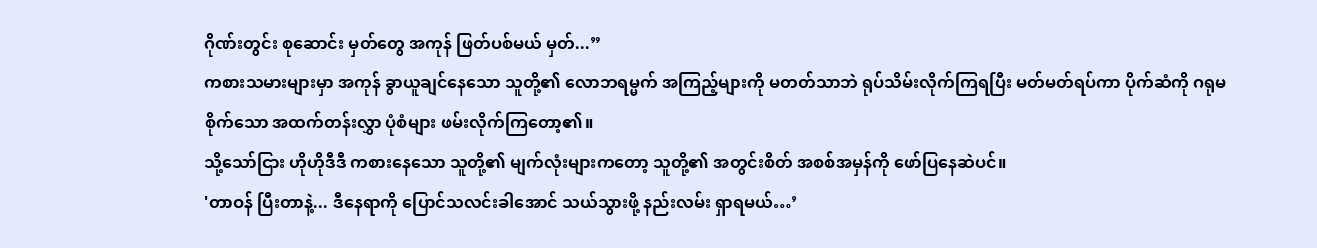ဂိုဏ်းတွင်း စုဆောင်း မှတ်တွေ အကုန် ဖြတ်ပစ်မယ် မှတ်...”
ကစားသမားများမှာ အကုန် ခွာယူချင်နေသော သူတို့၏ လောဘရမ္မက် အကြည့်များကို မတတ်သာဘဲ ရုပ်သိမ်းလိုက်ကြရပြီး မတ်မတ်ရပ်ကာ ပိုက်ဆံကို ဂရုမစိုက်သော အထက်တန်းလွှာ ပုံစံများ ဖမ်းလိုက်ကြတော့၏။
သို့သော်ငြား ဟိုဟိုဒီဒီ ကစားနေသော သူတို့၏ မျက်လုံးများကတော့ သူတို့၏ အတွင်းစိတ် အစစ်အမှန်ကို ဖော်ပြနေဆဲပင်။
'တာဝန် ပြီးတာနဲ့... ဒီနေရာကို ပြောင်သလင်းခါအောင် သယ်သွားဖို့ နည်းလမ်း ရှာရမယ်…’